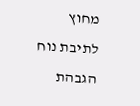מחוץ לתיבת נוח
הגבהת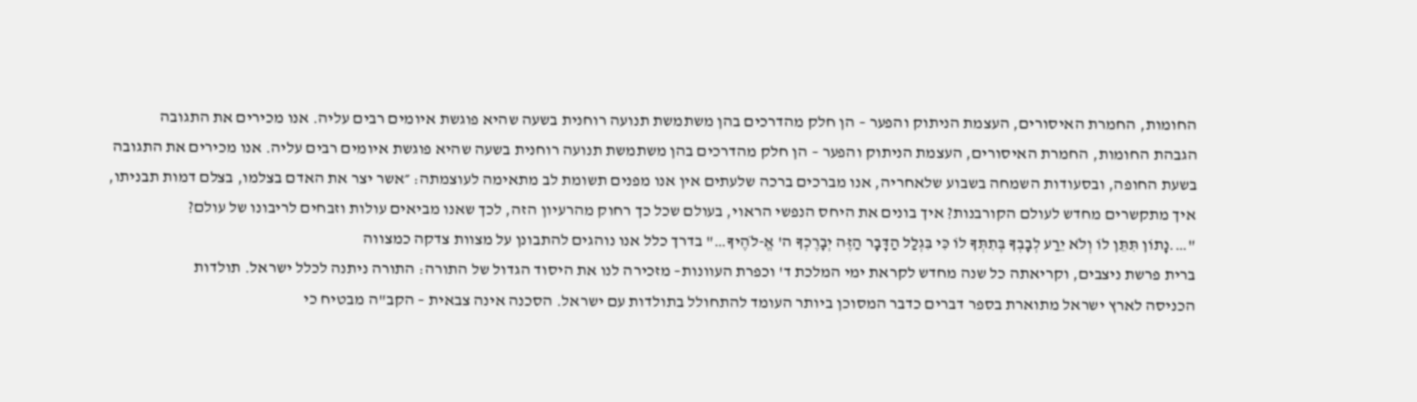החומות, החמרת האיסורים, העצמת הניתוק והפער – הן חלק מהדרכים בהן משתמשת תנועה רוחנית בשעה שהיא פוגשת איומים רבים עליה. אנו מכירים את התגובה
הגבהת החומות, החמרת האיסורים, העצמת הניתוק והפער – הן חלק מהדרכים בהן משתמשת תנועה רוחנית בשעה שהיא פוגשת איומים רבים עליה. אנו מכירים את התגובה
בשעת החופה, ובסעודות השמחה בשבוע שלאחריה, אנו מברכים ברכה שלעתים אין אנו מפנים תשומת לב מתאימה לעוצמתה: ״אשר יצר את האדם בצלמו, בצלם דמות תבניתו,
איך מתקשרים מחדש לעולם הקורבנות? איך בונים את היחס הנפשי הראוי, בעולם שכל כך רחוק מהרעיון הזה, לכך שאנו מביאים עולות וזבחים לריבונו של עולם?
"….נָתוֹן תִּתֵּן לוֹ וְלֹא יֵרַע לְבָבְךָ בְּתִתְּךָ לוֹ כִּי בִּגְלַל הַדָּבָר הַזֶּה יְבָרֶכְךָ ה' אֱ-לֹהֶיךָ…" בדרך כלל אנו נוהגים להתבונן על מצוות צדקה כמצווה
ברית פרשת ניצבים, וקריאתה כל שנה מחדש לקראת ימי המלכת ד' וכפרת העוונות– מזכירה לנו את היסוד הגדול של התורה: התורה ניתנה לכלל ישראל. תולדות
הכניסה לארץ ישראל מתוארת בספר דברים כדבר המסוכן ביותר העומד להתחולל בתולדות עם ישראל. הסכנה אינה צבאית – הקב"ה מבטיח כי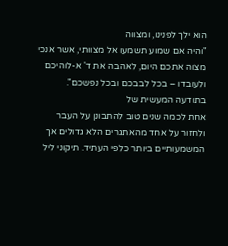הוא ילך לפנינו, ומצווה
"והיה אם שמוע תשמעו אל מצוותי, אשר אנכי מצוה אתכם היום, לאהבה את ד' א-לוהיכם ולעובדו – בכל לבבכם ובכל נפשכם". בתודעה המעשית של
אחת לכמה שנים טוב להתבונן על העבר ולחזור על אחד מהאתגרים הלא גדולים אך המשמעותיים ביותר כלפי העתיד. תיקוני ליל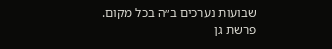שבועות נערכים ב״ה בכל מקום.
פרשת גן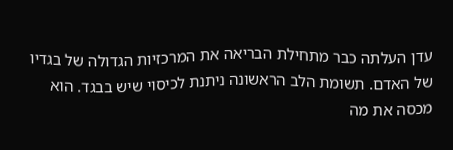עדן העלתה כבר מתחילת הבריאה את המרכזיות הגדולה של בגדיו של האדם. תשומת הלב הראשונה ניתנת לכיסוי שיש בבגד. הוא מכסה את מה